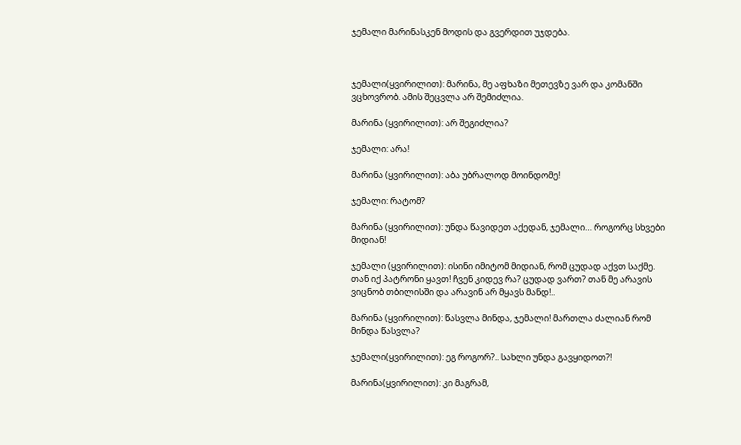ჯემალი მარინასკენ მოდის და გვერდით უჯდება.



ჯემალი(ყვირილით): მარინა, მე აფხაზი მეთევზე ვარ და კომანში ვცხოვრობ. ამის შეცვლა არ შემიძლია.

მარინა (ყვირილით): არ შეგიძლია?

ჯემალი: არა!

მარინა (ყვირილით): აბა უბრალოდ მოინდომე!

ჯემალი: რატომ?

მარინა (ყვირილით): უნდა წავიდეთ აქედან, ჯემალი… როგორც სხვები მიდიან!

ჯემალი (ყვირილით): ისინი იმიტომ მიდიან, რომ ცუდად აქვთ საქმე. თან იქ პატრონი ყავთ! ჩვენ კიდევ რა? ცუდად ვართ? თან მე არავის ვიცნობ თბილისში და არავინ არ მყავს მანდ!..

მარინა (ყვირილით): წასვლა მინდა, ჯემალი! მართლა ძალიან რომ მინდა წასვლა?

ჯემალი(ყვირილით): ეგ როგორ?.. სახლი უნდა გავყიდოთ?!

მარინა(ყვირილით): კი მაგრამ,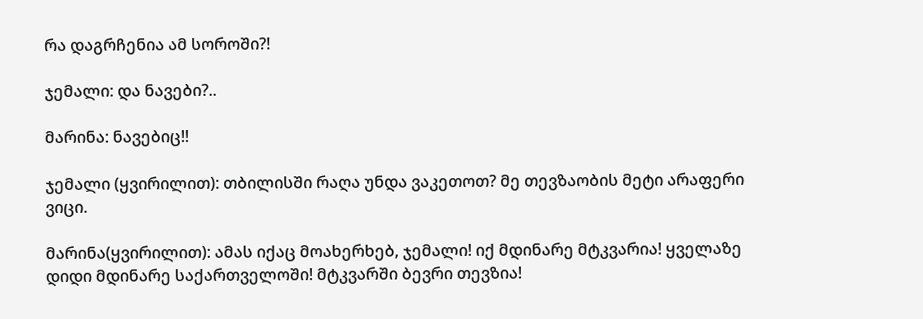რა დაგრჩენია ამ სოროში?!

ჯემალი: და ნავები?..

მარინა: ნავებიც!!

ჯემალი (ყვირილით): თბილისში რაღა უნდა ვაკეთოთ? მე თევზაობის მეტი არაფერი ვიცი.

მარინა(ყვირილით): ამას იქაც მოახერხებ, ჯემალი! იქ მდინარე მტკვარია! ყველაზე დიდი მდინარე საქართველოში! მტკვარში ბევრი თევზია!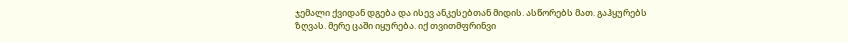ჯემალი ქვიდან დგება და ისევ ანკესებთან მიდის. ასწორებს მათ. გაჰყურებს ზღვას. მერე ცაში იყურება. იქ თვითმფრინვი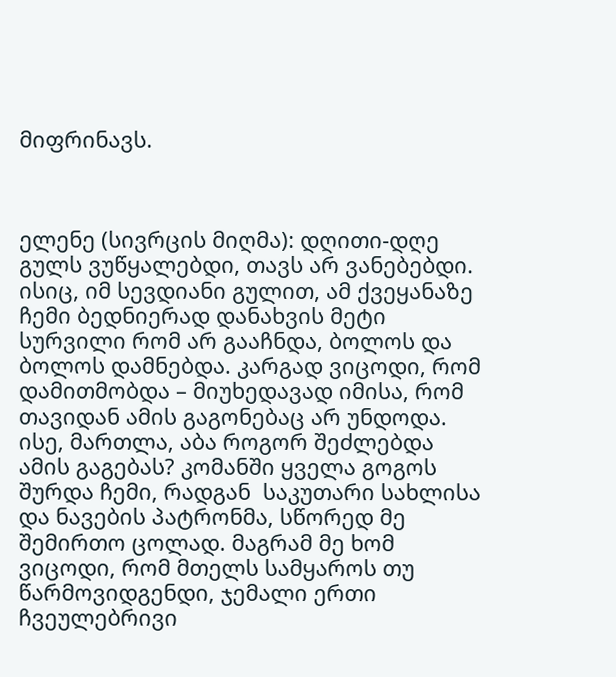მიფრინავს.



ელენე (სივრცის მიღმა): დღითი-დღე გულს ვუწყალებდი, თავს არ ვანებებდი. ისიც, იმ სევდიანი გულით, ამ ქვეყანაზე ჩემი ბედნიერად დანახვის მეტი სურვილი რომ არ გააჩნდა, ბოლოს და ბოლოს დამნებდა. კარგად ვიცოდი, რომ დამითმობდა – მიუხედავად იმისა, რომ თავიდან ამის გაგონებაც არ უნდოდა. ისე, მართლა, აბა როგორ შეძლებდა ამის გაგებას? კომანში ყველა გოგოს შურდა ჩემი, რადგან  საკუთარი სახლისა და ნავების პატრონმა, სწორედ მე შემირთო ცოლად. მაგრამ მე ხომ ვიცოდი, რომ მთელს სამყაროს თუ წარმოვიდგენდი, ჯემალი ერთი ჩვეულებრივი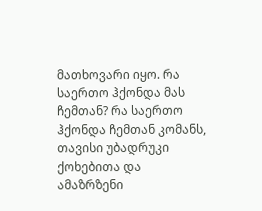მათხოვარი იყო. რა საერთო ჰქონდა მას ჩემთან? რა საერთო ჰქონდა ჩემთან კომანს, თავისი უბადრუკი ქოხებითა და ამაზრზენი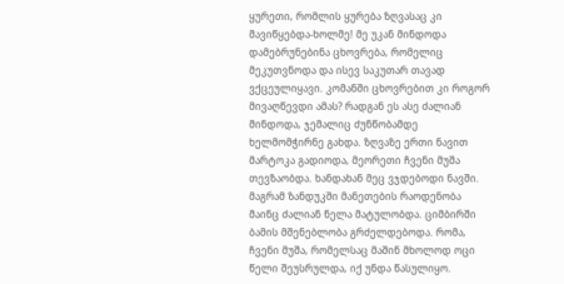ყურეთი, რომლის ყურება ზღვასაც კი მავიწყებდა-ხოლმე! მე უკან მინდოდა დამებრუნებინა ცხოვრება, რომელიც მეკუთვნოდა და ისევ საკუთარ თავად ვქცეულიყავი. კომანში ცხოვრებით კი როგორ მივაღწევდი ამას? რადგან ეს ასე ძალიან მინდოდა, ჯემალიც ძუნწობამდე ხელმომჭირნე გახდა. ზღვაზე ერთი ნავით მარტოკა გადიოდა, მეორეთი ჩვენი მუშა თევზაობდა. ხანდახან მეც ვჯდებოდი ნავში. მაგრამ ზანდუკში მანეთების რაოდენობა მაინც ძალიან ნელა მატულობდა. ციმბირში ბამის მშენებლობა გრძელდებოდა. რომა, ჩვენი მუშა, რომელსაც მაშინ მხოლოდ ოცი წელი შეუსრულდა, იქ უნდა წასულიყო.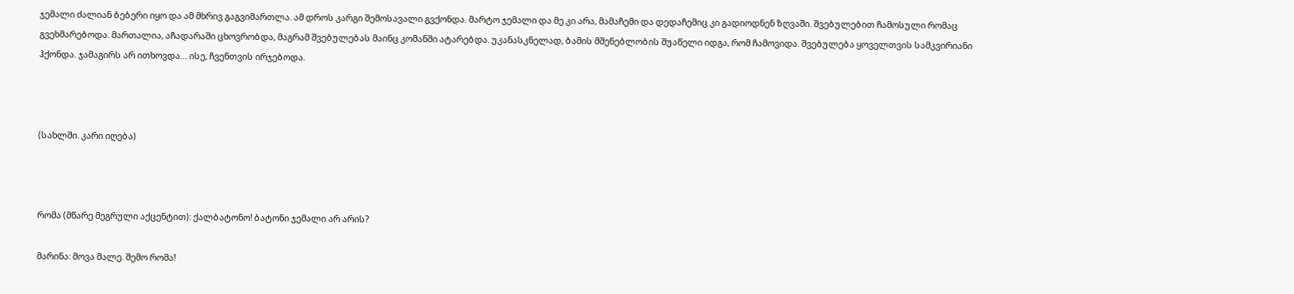ჯემალი ძალიან ბებერი იყო და ამ მხრივ გაგვიმართლა. ამ დროს კარგი შემოსავალი გვქონდა. მარტო ჯემალი და მე კი არა, მამაჩემი და დედაჩემიც კი გადიოდნენ ზღვაში. შვებულებით ჩამოსული რომაც გვეხმარებოდა. მართალია, აჩადარაში ცხოვრობდა, მაგრამ შვებულებას მაინც კომანში ატარებდა. უკანასკნელად, ბამის მშენებლობის შუაწელი იდგა, რომ ჩამოვიდა. შვებულება ყოველთვის სამკვირიანი ჰქონდა. ჯამაგირს არ ითხოვდა… ისე, ჩვენთვის ირჯებოდა.



(სახლში. კარი იღება)



რომა (მწარე მეგრული აქცენტით): ქალბატონო! ბატონი ჯემალი არ არის?

მარინა: მოვა მალე. შემო რომა!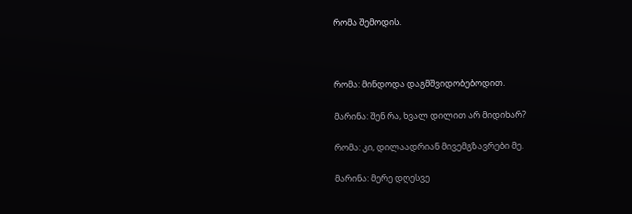რომა შემოდის.



რომა: მინდოდა დაგმშვიდობებოდით.

მარინა: შენ რა, ხვალ დილით არ მიდიხარ?

რომა: კი, დილაადრიან მივემგზავრები მე.

მარინა: მერე დღესვე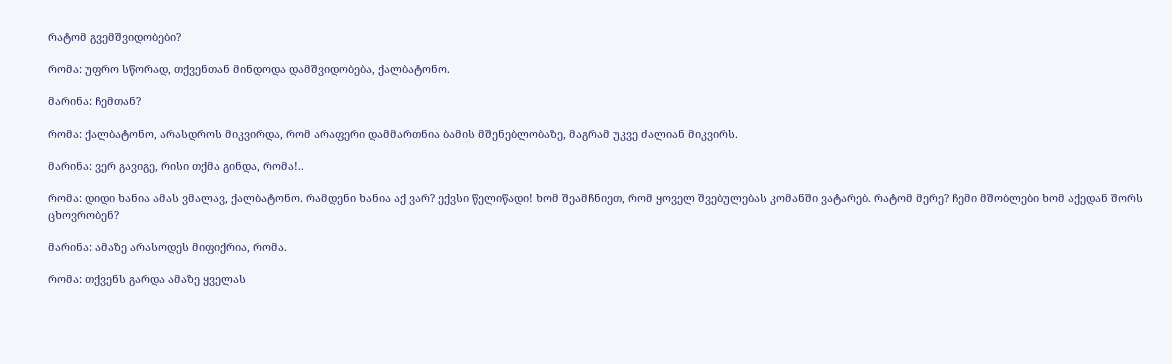რატომ გვემშვიდობები?

რომა: უფრო სწორად, თქვენთან მინდოდა დამშვიდობება, ქალბატონო.

მარინა: ჩემთან?

რომა: ქალბატონო, არასდროს მიკვირდა, რომ არაფერი დამმართნია ბამის მშენებლობაზე, მაგრამ უკვე ძალიან მიკვირს.

მარინა: ვერ გავიგე, რისი თქმა გინდა, რომა!..

რომა: დიდი ხანია ამას ვმალავ, ქალბატონო. რამდენი ხანია აქ ვარ? ექვსი წელიწადი! ხომ შეამჩნიეთ, რომ ყოველ შვებულებას კომანში ვატარებ. რატომ მერე? ჩემი მშობლები ხომ აქედან შორს ცხოვრობენ?

მარინა: ამაზე არასოდეს მიფიქრია, რომა.

რომა: თქვენს გარდა ამაზე ყველას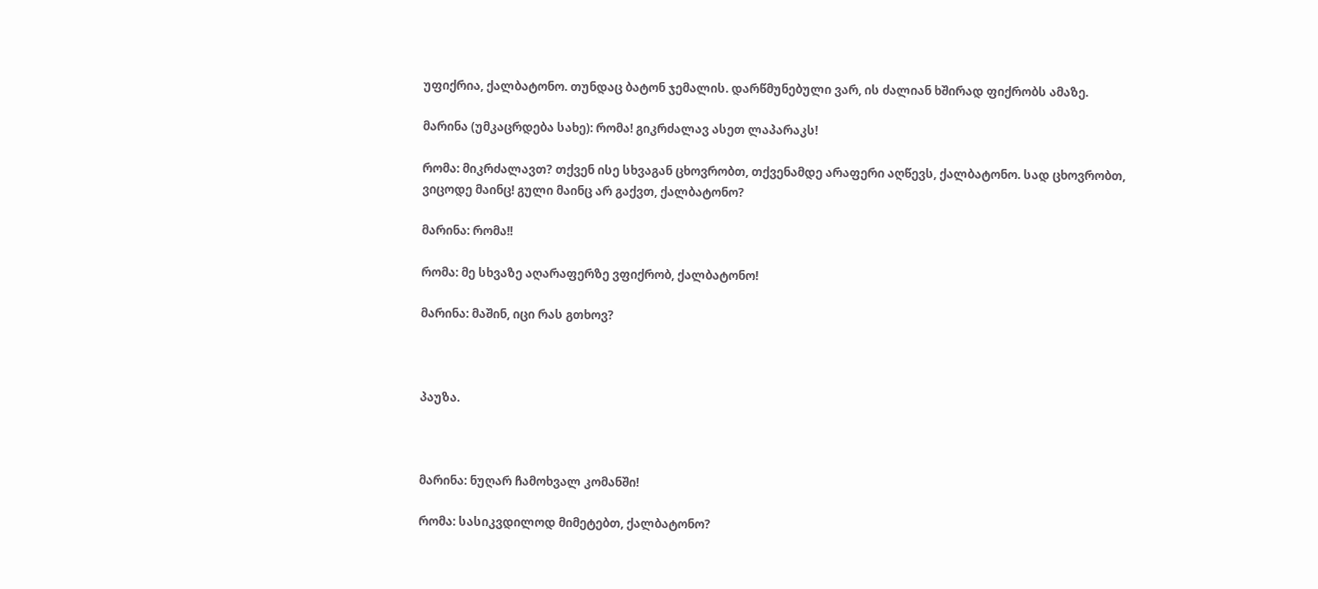უფიქრია, ქალბატონო. თუნდაც ბატონ ჯემალის. დარწმუნებული ვარ, ის ძალიან ხშირად ფიქრობს ამაზე.

მარინა (უმკაცრდება სახე): რომა! გიკრძალავ ასეთ ლაპარაკს!

რომა: მიკრძალავთ? თქვენ ისე სხვაგან ცხოვრობთ, თქვენამდე არაფერი აღწევს, ქალბატონო. სად ცხოვრობთ, ვიცოდე მაინც! გული მაინც არ გაქვთ, ქალბატონო?

მარინა: რომა!!

რომა: მე სხვაზე აღარაფერზე ვფიქრობ, ქალბატონო!

მარინა: მაშინ, იცი რას გთხოვ?



პაუზა.



მარინა: ნუღარ ჩამოხვალ კომანში!

რომა: სასიკვდილოდ მიმეტებთ, ქალბატონო?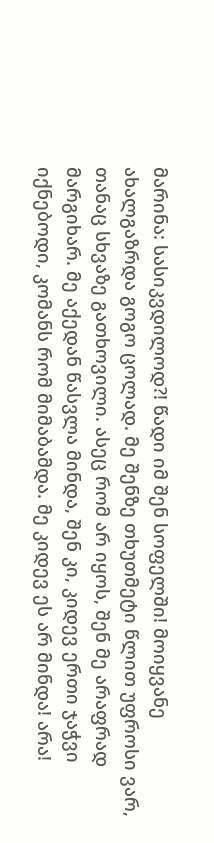მარინა: სასიკვდილოდ?! წადი იმ შენ სოფელში! მოიყვანე ახალგაზრდა გოგო ცოლად. მე შენზე თხუთმეტი წლით უფროსი ვარ, თანაც სხვაზე გათხოვილი. ასეც რომ არ იყოს, შენ მე არაფრად მარგიხარ. მე აქედან წასვლა მინდა, შენ კი, კიდევ ერთი ჯაჭვი იქნებოდი, კომანს რომ მიმაბამდა. მე კიდევ ეს არ მინდა! არა!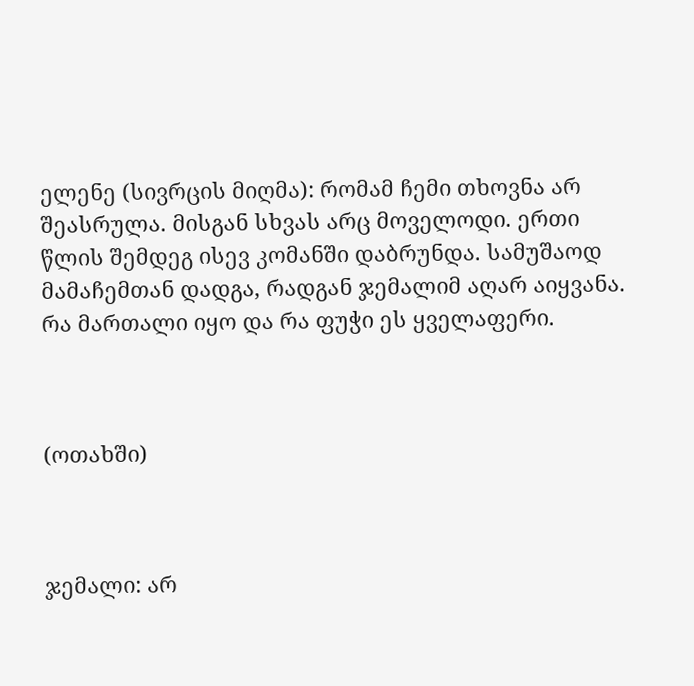ელენე (სივრცის მიღმა): რომამ ჩემი თხოვნა არ შეასრულა. მისგან სხვას არც მოველოდი. ერთი წლის შემდეგ ისევ კომანში დაბრუნდა. სამუშაოდ მამაჩემთან დადგა, რადგან ჯემალიმ აღარ აიყვანა. რა მართალი იყო და რა ფუჭი ეს ყველაფერი.



(ოთახში)



ჯემალი: არ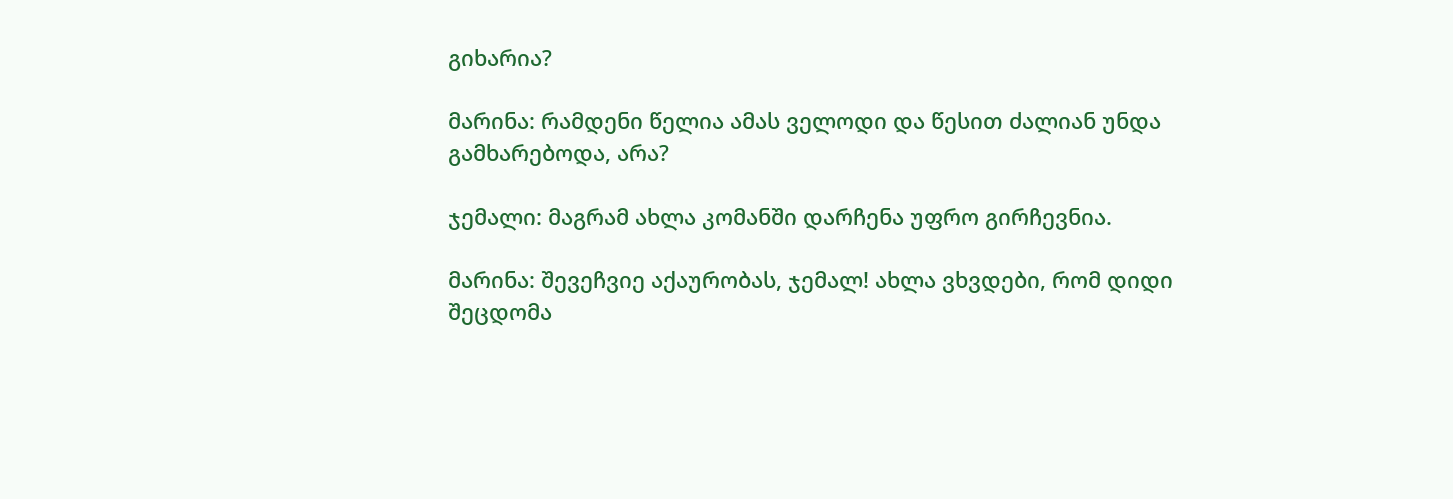გიხარია?

მარინა: რამდენი წელია ამას ველოდი და წესით ძალიან უნდა გამხარებოდა, არა?

ჯემალი: მაგრამ ახლა კომანში დარჩენა უფრო გირჩევნია.

მარინა: შევეჩვიე აქაურობას, ჯემალ! ახლა ვხვდები, რომ დიდი შეცდომა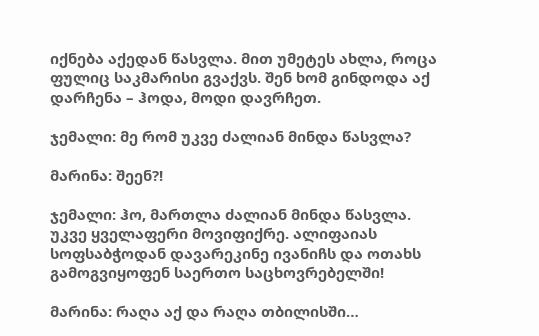იქნება აქედან წასვლა. მით უმეტეს ახლა, როცა ფულიც საკმარისი გვაქვს. შენ ხომ გინდოდა აქ დარჩენა – ჰოდა, მოდი დავრჩეთ.

ჯემალი: მე რომ უკვე ძალიან მინდა წასვლა?

მარინა: შეენ?!

ჯემალი: ჰო, მართლა ძალიან მინდა წასვლა. უკვე ყველაფერი მოვიფიქრე. ალიფაიას სოფსაბჭოდან დავარეკინე ივანიჩს და ოთახს გამოგვიყოფენ საერთო საცხოვრებელში!

მარინა: რაღა აქ და რაღა თბილისში…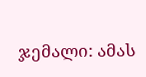ჯემალი: ამას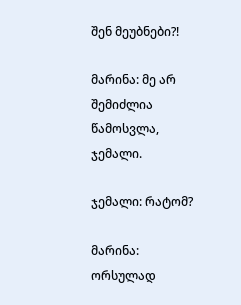შენ მეუბნები?!

მარინა: მე არ შემიძლია წამოსვლა, ჯემალი.

ჯემალი: რატომ?

მარინა: ორსულად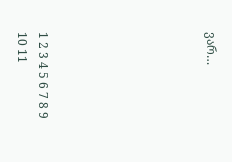ვარ…







1 2 3 4 5 6 7 8 9 10 11